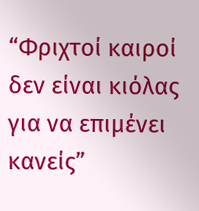“Φριχτοί καιροί δεν είναι κιόλας για να επιμένει κανείς”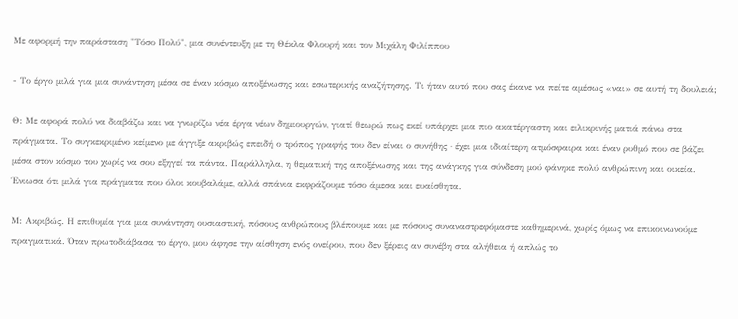Με αφορμή την παράσταση "Τόσο Πολύ", μια συνέντευξη με τη Θέκλα Φλουρή και τον Μιχάλη Φιλίππου

- Το έργο μιλά για μια συνάντηση μέσα σε έναν κόσμο αποξένωσης και εσωτερικής αναζήτησης. Τι ήταν αυτό που σας έκανε να πείτε αμέσως «ναι» σε αυτή τη δουλειά;

Θ: Με αφορά πολύ να διαβάζω και να γνωρίζω νέα έργα νέων δημιουργών, γιατί θεωρώ πως εκεί υπάρχει μια πιο ακατέργαστη και ειλικρινής ματιά πάνω στα πράγματα. Το συγκεκριμένο κείμενο με άγγιξε ακριβώς επειδή ο τρόπος γραφής του δεν είναι ο συνήθης · έχει μια ιδιαίτερη ατμόσφαιρα και έναν ρυθμό που σε βάζει μέσα στον κόσμο του χωρίς να σου εξηγεί τα πάντα. Παράλληλα, η θεματική της αποξένωσης και της ανάγκης για σύνδεση μού φάνηκε πολύ ανθρώπινη και οικεία. Ένιωσα ότι μιλά για πράγματα που όλοι κουβαλάμε, αλλά σπάνια εκφράζουμε τόσο άμεσα και ευαίσθητα.

Μ: Ακριβώς. Η επιθυμία για μια συνάντηση ουσιαστική, πόσους ανθρώπους βλέπουμε και με πόσους συναναστρεφόμαστε καθημερινά, χωρίς όμως να επικοινωνούμε πραγματικά. Όταν πρωτοδιάβασα το έργο, μου άφησε την αίσθηση ενός ονείρου, που δεν ξέρεις αν συνέβη στα αλήθεια ή απλώς το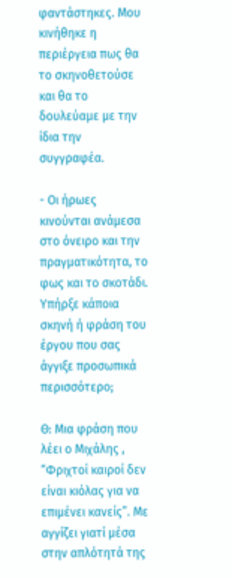φαντάστηκες. Μου κινήθηκε η περιέργεια πως θα το σκηνοθετούσε και θα το δουλεύαμε με την ίδια την συγγραφέα.

- Οι ήρωες κινούνται ανάμεσα στο όνειρο και την πραγματικότητα, το φως και το σκοτάδι. Υπήρξε κάποια σκηνή ή φράση του έργου που σας άγγιξε προσωπικά περισσότερο;

Θ: Μια φράση που λέει ο Μιχάλης , “Φριχτοί καιροί δεν είναι κιόλας για να επιμένει κανείς”. Με αγγίζει γιατί μέσα στην απλότητά της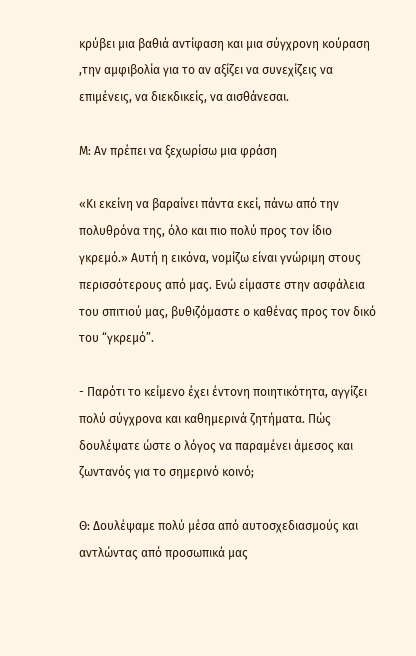κρύβει μια βαθιά αντίφαση και μια σύγχρονη κούραση ,την αμφιβολία για το αν αξίζει να συνεχίζεις να επιμένεις, να διεκδικείς, να αισθάνεσαι.

Μ: Αν πρέπει να ξεχωρίσω μια φράση

«Κι εκείνη να βαραίνει πάντα εκεί, πάνω από την πολυθρόνα της, όλο και πιο πολύ προς τον ίδιο γκρεμό.» Αυτή η εικόνα, νομίζω είναι γνώριμη στους περισσότερους από μας. Ενώ είμαστε στην ασφάλεια του σπιτιού μας, βυθιζόμαστε ο καθένας προς τον δικό του “γκρεμό”.

- Παρότι το κείμενο έχει έντονη ποιητικότητα, αγγίζει πολύ σύγχρονα και καθημερινά ζητήματα. Πώς δουλέψατε ώστε ο λόγος να παραμένει άμεσος και ζωντανός για το σημερινό κοινό;

Θ: Δουλέψαμε πολύ μέσα από αυτοσχεδιασμούς και αντλώντας από προσωπικά μας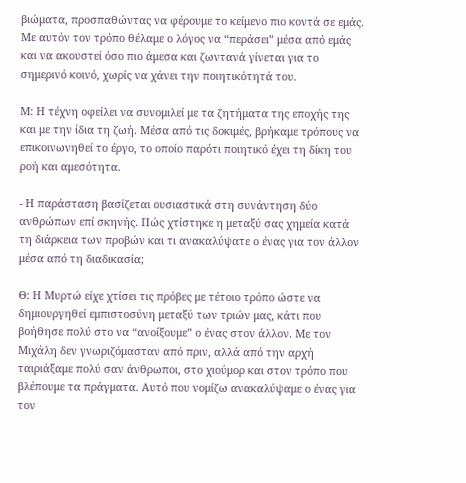βιώματα, προσπαθώντας να φέρουμε το κείμενο πιο κοντά σε εμάς. Με αυτόν τον τρόπο θέλαμε ο λόγος να “περάσει” μέσα από εμάς και να ακουστεί όσο πιο άμεσα και ζωντανά γίνεται για το σημερινό κοινό, χωρίς να χάνει την ποιητικότητά του.

Μ: Η τέχνη οφείλει να συνομιλεί με τα ζητήματα της εποχής της και με την ίδια τη ζωή. Μέσα από τις δοκιμές, βρήκαμε τρόπους να επικοινωνηθεί το έργο, το οποίο παρότι ποιητικό έχει τη δίκη του ροή και αμεσότητα.

- Η παράσταση βασίζεται ουσιαστικά στη συνάντηση δύο ανθρώπων επί σκηνής. Πώς χτίστηκε η μεταξύ σας χημεία κατά τη διάρκεια των προβών και τι ανακαλύψατε ο ένας για τον άλλον μέσα από τη διαδικασία;

Θ: Η Μυρτώ είχε χτίσει τις πρόβες με τέτοιο τρόπο ώστε να δημιουργηθεί εμπιστοσύνη μεταξύ των τριών μας, κάτι που βοήθησε πολύ στο να “ανοίξουμε” ο ένας στον άλλον. Με τον Μιχάλη δεν γνωριζόμασταν από πριν, αλλά από την αρχή ταιριάξαμε πολύ σαν άνθρωποι, στο χιούμορ και στον τρόπο που βλέπουμε τα πράγματα. Αυτό που νομίζω ανακαλύψαμε ο ένας για τον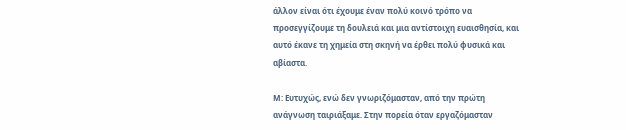άλλον είναι ότι έχουμε έναν πολύ κοινό τρόπο να προσεγγίζουμε τη δουλειά και μια αντίστοιχη ευαισθησία, και αυτό έκανε τη χημεία στη σκηνή να έρθει πολύ φυσικά και αβίαστα.

Μ: Ευτυχώς, ενώ δεν γνωριζόμασταν, από την πρώτη ανάγνωση ταιριάξαμε. Στην πορεία όταν εργαζόμασταν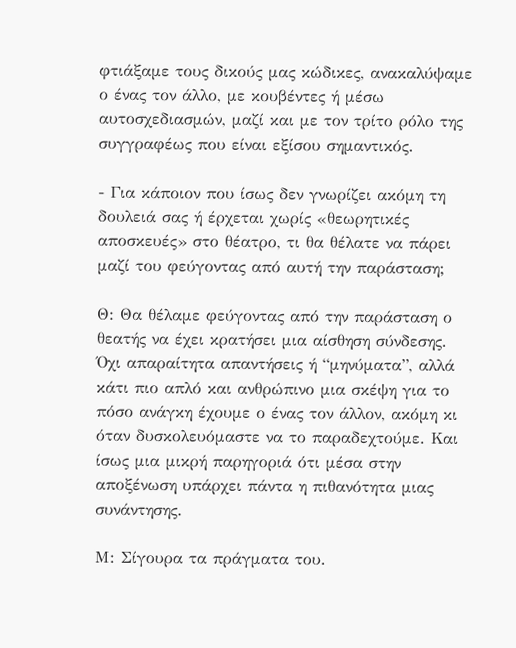φτιάξαμε τους δικούς μας κώδικες, ανακαλύψαμε ο ένας τον άλλο, με κουβέντες ή μέσω αυτοσχεδιασμών, μαζί και με τον τρίτο ρόλο της συγγραφέως που είναι εξίσου σημαντικός.

- Για κάποιον που ίσως δεν γνωρίζει ακόμη τη δουλειά σας ή έρχεται χωρίς «θεωρητικές αποσκευές» στο θέατρο, τι θα θέλατε να πάρει μαζί του φεύγοντας από αυτή την παράσταση;

Θ: Θα θέλαμε φεύγοντας από την παράσταση ο θεατής να έχει κρατήσει μια αίσθηση σύνδεσης. Όχι απαραίτητα απαντήσεις ή “μηνύματα”, αλλά κάτι πιο απλό και ανθρώπινο μια σκέψη για το πόσο ανάγκη έχουμε ο ένας τον άλλον, ακόμη κι όταν δυσκολευόμαστε να το παραδεχτούμε. Και ίσως μια μικρή παρηγοριά ότι μέσα στην αποξένωση υπάρχει πάντα η πιθανότητα μιας συνάντησης.

Μ: Σίγουρα τα πράγματα του.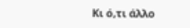Κι ό,τι άλλο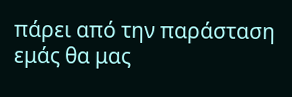πάρει από την παράσταση εμάς θα μας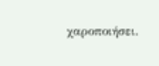χαροποιήσει.